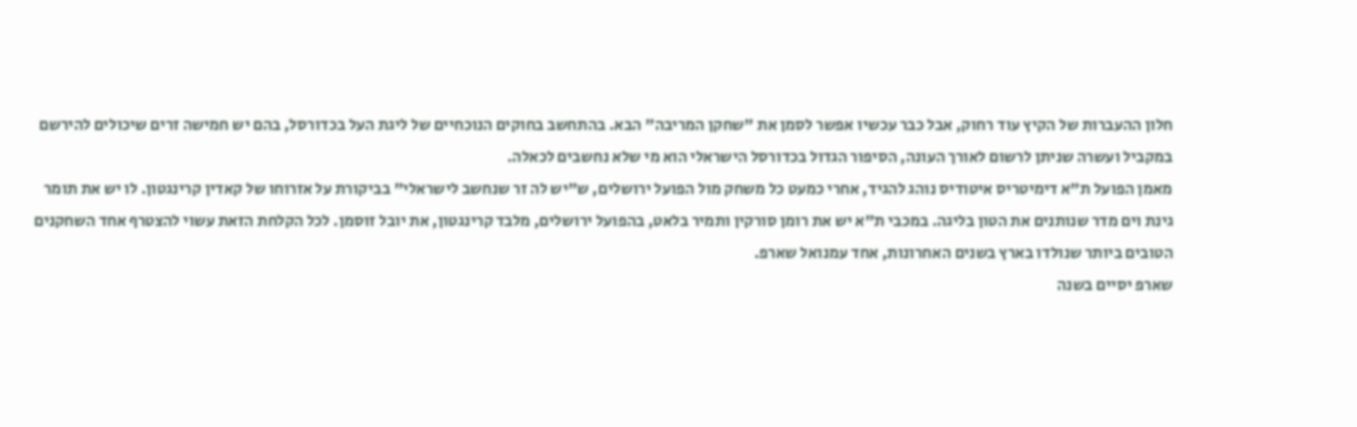חלון ההעברות של הקיץ עוד רחוק, אבל כבר עכשיו אפשר לסמן את "שחקן המריבה" הבא. בהתחשב בחוקים הנוכחיים של ליגת העל בכדורסל, בהם יש חמישה זרים שיכולים להירשם במקביל ועשרה שניתן לרשום לאורך העונה, הסיפור הגדול בכדורסל הישראלי הוא מי שלא נחשבים לכאלה.
מאמן הפועל ת"א דימיטריס איטודיס נוהג להגיד, אחרי כמעט כל משחק מול הפועל ירושלים, ש"יש לה זר שנחשב לישראלי" בביקורת על אזרוחו של קאדין קרינגטון. לו יש את תומר גינת וים מדר שנותנים את הטון בליגה. במכבי ת"א יש את רומן סורקין ותמיר בלאט, בהפועל ירושלים, מלבד קרינגטון, את יובל זוסמן. לכל הקלחת הזאת עשוי להצטרף אחד השחקנים הטובים ביותר שנולדו בארץ בשנים האחרונות, אחד עמנואל שארפ.
שארפ יסיים בשנה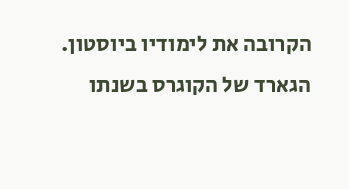הקרובה את לימודיו ביוסטון. הגארד של הקוגרס בשנתו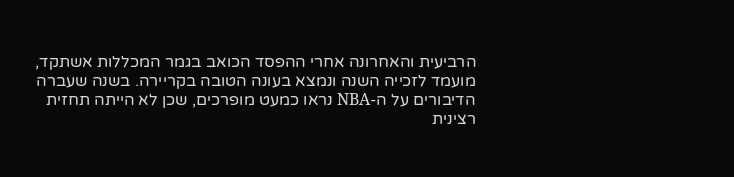הרביעית והאחרונה אחרי ההפסד הכואב בגמר המכללות אשתקד, מועמד לזכייה השנה ונמצא בעונה הטובה בקריירה. בשנה שעברה הדיבורים על ה-NBA נראו כמעט מופרכים, שכן לא הייתה תחזית רצינית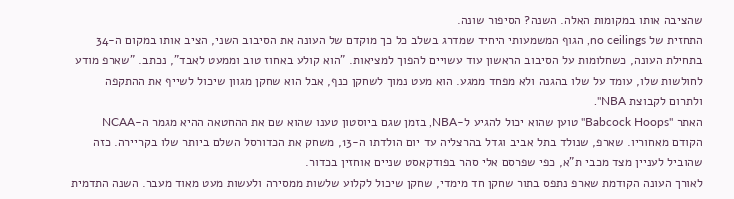שהציבה אותו במקומות האלה. השנה? הסיפור שונה.
התחזית של no ceilings, הגוף המשמעותי היחיד שמדרג בשלב כל כך מוקדם של העונה את הסיבוב השני, הציב אותו במקום ה-34 בתחילת העונה, כשחלומות על הסיבוב הראשון עוד עשויים להפוך למציאות. "הוא קולע באחוז טוב וממעט לאבד", נכתב. "שארפ מודע לחולשות שלו, עומד על שלו בהגנה ולא מפחד ממגע. הוא מעט נמוך לשחקן כנף, אבל הוא שחקן מגוון שיכול לשייף את ההתקפה ולתרום לקבוצת NBA".
האתר "Babcock Hoops" טוען שהוא יכול להגיע ל-NBA, בזמן שגם ביוסטון טענו שהוא שם את ההחטאה ההיא מגמר ה-NCAA הקודם מאחוריו. שארפ, שנולד בתל אביב וגדל בהרצליה עד יום הולדתו ה-13, משחק את הכדורסל השלם ביותר שלו בקריירה. כזה שהוביל לעניין מצד מכבי ת"א, כפי שפרסם אלי סהר בפודקאסט שניים אוחזין בכדור.
לאורך העונה הקודמת שארפ נתפס בתור שחקן חד מימדי, שחקן שיכול לקלוע שלשות ממסירה ולעשות מעט מאוד מעבר. השנה התדמית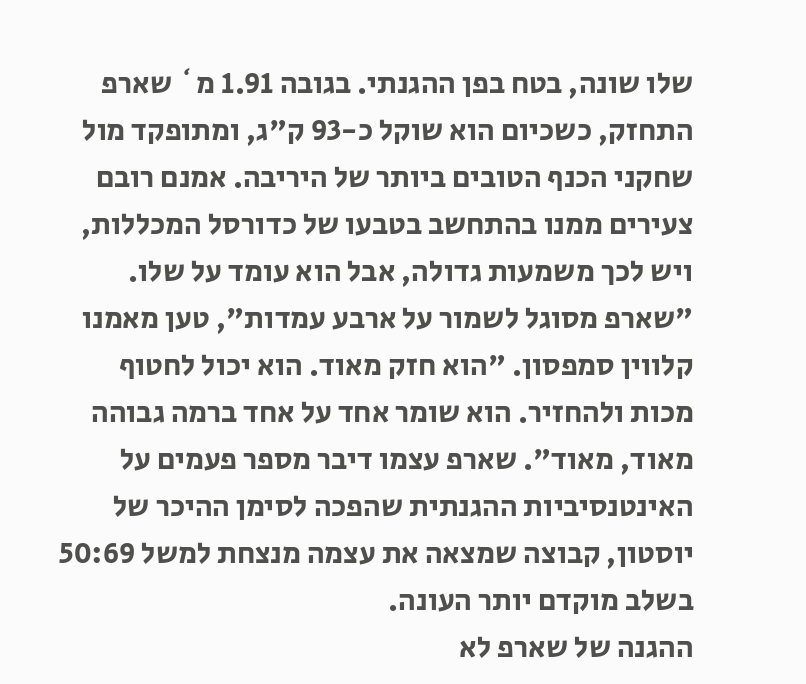שלו שונה, בטח בפן ההגנתי. בגובה 1.91 מ` שארפ התחזק, כשכיום הוא שוקל כ-93 ק"ג, ומתופקד מול שחקני הכנף הטובים ביותר של היריבה. אמנם רובם צעירים ממנו בהתחשב בטבעו של כדורסל המכללות, ויש לכך משמעות גדולה, אבל הוא עומד על שלו.
"שארפ מסוגל לשמור על ארבע עמדות", טען מאמנו קלווין סמפסון. "הוא חזק מאוד. הוא יכול לחטוף מכות ולהחזיר. הוא שומר אחד על אחד ברמה גבוהה מאוד, מאוד". שארפ עצמו דיבר מספר פעמים על האינטנסיביות ההגנתית שהפכה לסימן ההיכר של יוסטון, קבוצה שמצאה את עצמה מנצחת למשל 50:69 בשלב מוקדם יותר העונה.
ההגנה של שארפ לא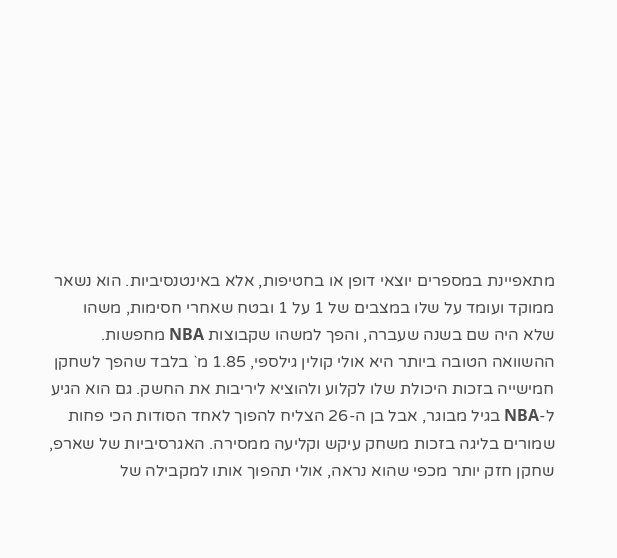מתאפיינת במספרים יוצאי דופן או בחטיפות, אלא באינטנסיביות. הוא נשאר ממוקד ועומד על שלו במצבים של 1 על 1 ובטח שאחרי חסימות, משהו שלא היה שם בשנה שעברה, והפך למשהו שקבוצות NBA מחפשות.
ההשוואה הטובה ביותר היא אולי קולין גילספי, 1.85 מ` בלבד שהפך לשחקן חמישייה בזכות היכולת שלו לקלוע ולהוציא ליריבות את החשק. גם הוא הגיע ל-NBA בגיל מבוגר, אבל בן ה-26 הצליח להפוך לאחד הסודות הכי פחות שמורים בליגה בזכות משחק עיקש וקליעה ממסירה. האגרסיביות של שארפ, שחקן חזק יותר מכפי שהוא נראה, אולי תהפוך אותו למקבילה של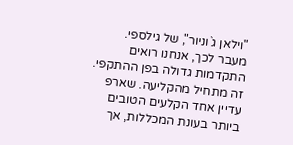"וילאן ג`וניור", של גילספי.
מעבר לכך, אנחנו רואים התקדמות גדולה בפן ההתקפי. זה מתחיל מהקליעה. שארפ עדיין אחד הקלעים הטובים ביותר בעונת המכללות, אך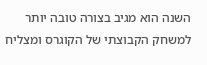השנה הוא מגיב בצורה טובה יותר למשחק הקבוצתי של הקוגרס ומצליח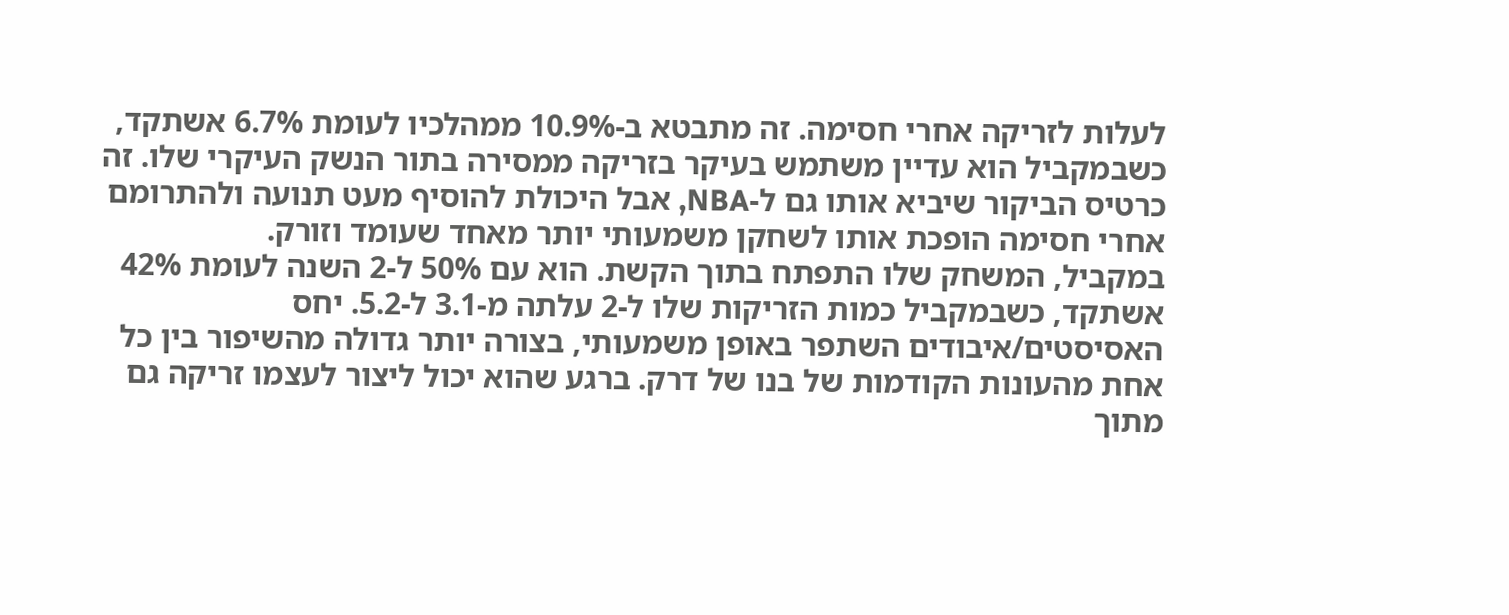לעלות לזריקה אחרי חסימה. זה מתבטא ב-10.9% ממהלכיו לעומת 6.7% אשתקד, כשבמקביל הוא עדיין משתמש בעיקר בזריקה ממסירה בתור הנשק העיקרי שלו. זה כרטיס הביקור שיביא אותו גם ל-NBA, אבל היכולת להוסיף מעט תנועה ולהתרומם אחרי חסימה הופכת אותו לשחקן משמעותי יותר מאחד שעומד וזורק.
במקביל, המשחק שלו התפתח בתוך הקשת. הוא עם 50% ל-2 השנה לעומת 42% אשתקד, כשבמקביל כמות הזריקות שלו ל-2 עלתה מ-3.1 ל-5.2. יחס האסיסטים/איבודים השתפר באופן משמעותי, בצורה יותר גדולה מהשיפור בין כל אחת מהעונות הקודמות של בנו של דרק. ברגע שהוא יכול ליצור לעצמו זריקה גם מתוך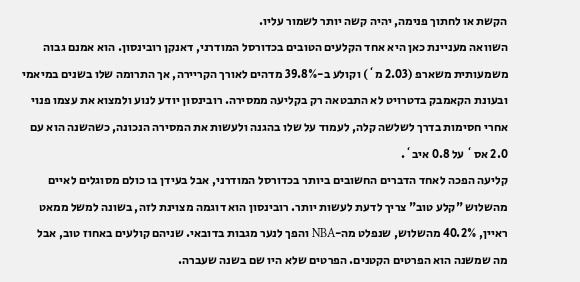הקשת או לחתוך פנימה, יהיה קשה יותר לשמור עליו.
השוואה מעניינת כאן היא אחד הקלעים הטובים בכדורסל המודרני, דאנקן רובינסון. הוא אמנם גבוה משמעותית משארפ (2.03 מ`) וקולע ב-39.8% מדהים לאורך הקריירה, אך התרומה שלו בשנים במיאמי ובעונת הקאמבק בדטרויט לא התבטאה רק בקליעה ממסירה. רובינסון יודע לנוע ולמצוא את עצמו פנוי אחרי חסימות בדרך לשלשה קלה, לעמוד על שלו בהגנה ולעשות את המסירה הנכונה, כשהשנה הוא עם 2.0 אס` על 0.8 איב`.
קליעה הפכה לאחד הדברים החשובים ביותר בכדורסל המודרני, אבל בעידן בו כולם מסוגלים לאיים מהשלוש "קלע טוב" צריך לדעת לעשות יותר. רובינסון הוא דוגמה מצוינת לזה, בשונה למשל ממאט ראיין, 40.2% מהשלוש, שנפלט מה-NBA והפך לנער מגבות בדובאי. שניהם קולעים באחוז טוב, אבל מה שמשנה הוא הפרטים הקטנים. הפרטים שלא היו שם בשנה שעברה.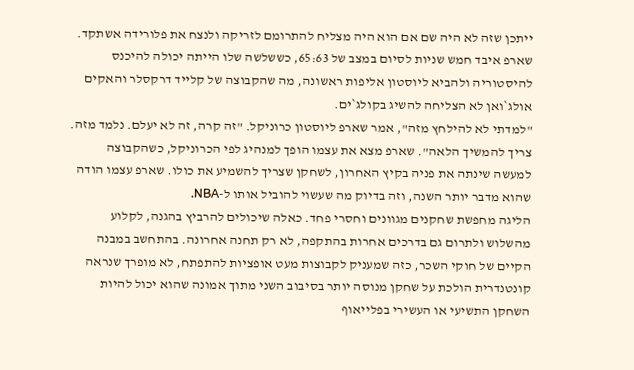ייתכן שזה לא היה שם אם הוא היה מצליח להתרומם לזריקה ולנצח את פלורידה אשתקד. שארפ איבד חמש שניות לסיום במצב של 65:63, כששלשה שלו הייתה יכולה להיכנס להיסטוריה ולהביא ליוסטון אליפות ראשונה, מה שהקבוצה של קלייד דרקסלר והאקים אולג`ואן לא הצליחה להשיג בקולג`ים.
"למדתי לא להילחץ מזה", אמר שארפ ליוסטון כרוניקל. "זה קרה, זה לא יעלם. נלמד מזה. צריך להמשיך הלאה". שארפ מצא את עצמו הופך למנהיג לפי הכרוניקל, כשהקבוצה למעשה שינתה את פניה בקיץ האחרון, לשחקן שצריך להשמיע את כולו. שארפ עצמו הודה שהוא מדבר יותר השנה, וזה בדיוק מה שעשוי להוביל אותו ל-NBA.
הליגה מחפשת שחקנים מגוונים וחסרי פחד. כאלה שיכולים להרביץ בהגנה, לקלוע מהשלוש ולתרום גם בדרכים אחרות בהתקפה, לא רק תחנה אחרונה. בהתחשב במבנה הקיים של חוקי השכר, כזה שמעניק לקבוצות מעט אופציות להתפתח, לא מופרך שנראה קונטנדרית הולכת על שחקן מנוסה יותר בסיבוב השני מתוך אמונה שהוא יכול להיות השחקן התשיעי או העשירי בפלייאוף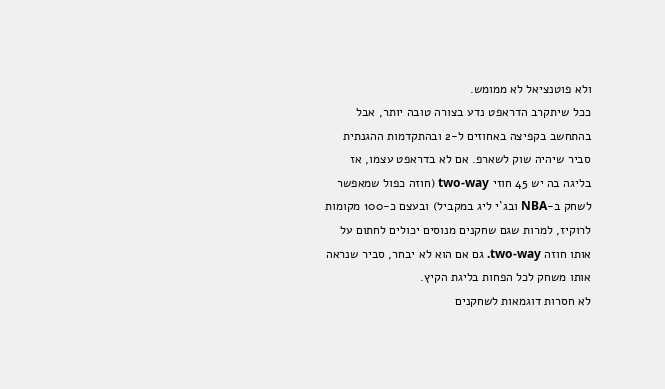ולא פוטנציאל לא ממומש.
ככל שיתקרב הדראפט נדע בצורה טובה יותר, אבל בהתחשב בקפיצה באחוזים ל-2 ובהתקדמות ההגנתית סביר שיהיה שוק לשארפ. אם לא בדראפט עצמו, אז בליגה בה יש 45 חוזי two-way (חוזה כפול שמאפשר לשחק ב-NBA ובג`י ליג במקביל) ובעצם כ-100 מקומות לרוקיז, למרות שגם שחקנים מנוסים יכולים לחתום על אותו חוזה two-way. גם אם הוא לא יבחר, סביר שנראה אותו משחק לכל הפחות בליגת הקיץ.
לא חסרות דוגמאות לשחקנים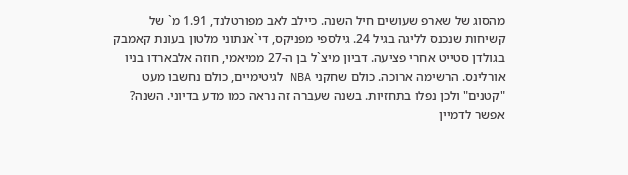מהסוג של שארפ שעושים חיל השנה. כיילב לאב מפורטלנד, 1.91 מ` של קשיחות שנכנס לליגה בגיל 24. גילספי מפניקס, די`אנתוני מלטון בעונת קאמבק בגולדן סטייט אחרי פציעה. דביון מיצ`ל בן ה-27 ממיאמי, חוזה אלבארדו בניו אורלינס. הרשימה ארוכה. כולם שחקני NBA לגיטימיים, כולם נחשבו מעט "קטנים" ולכן נפלו בתחזיות. בשנה שעברה זה נראה כמו מדע בדיוני. השנה? אפשר לדמיין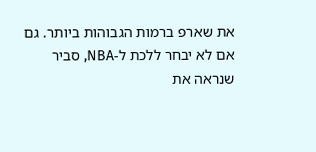את שארפ ברמות הגבוהות ביותר. גם אם לא יבחר ללכת ל-NBA, סביר שנראה את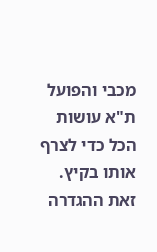מכבי והפועל ת"א עושות הכל כדי לצרף אותו בקיץ. זאת ההגדרה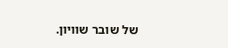של שובר שוויון.